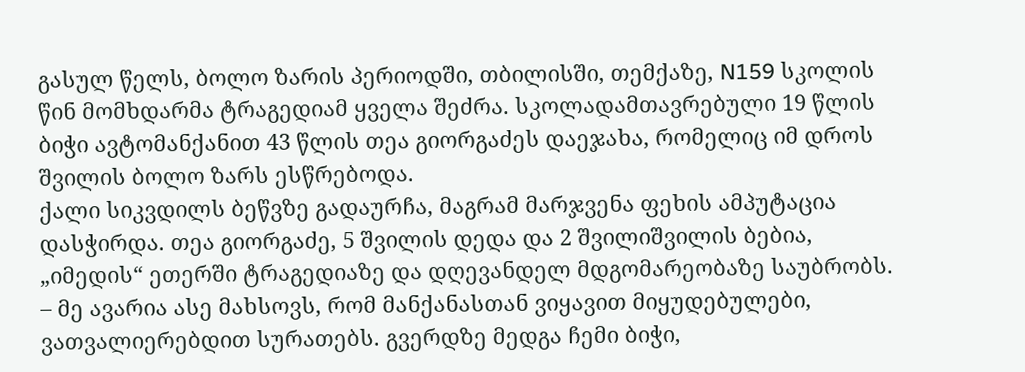გასულ წელს, ბოლო ზარის პერიოდში, თბილისში, თემქაზე, N159 სკოლის წინ მომხდარმა ტრაგედიამ ყველა შეძრა. სკოლადამთავრებული 19 წლის ბიჭი ავტომანქანით 43 წლის თეა გიორგაძეს დაეჯახა, რომელიც იმ დროს შვილის ბოლო ზარს ესწრებოდა.
ქალი სიკვდილს ბეწვზე გადაურჩა, მაგრამ მარჯვენა ფეხის ამპუტაცია დასჭირდა. თეა გიორგაძე, 5 შვილის დედა და 2 შვილიშვილის ბებია, „იმედის“ ეთერში ტრაგედიაზე და დღევანდელ მდგომარეობაზე საუბრობს.
– მე ავარია ასე მახსოვს, რომ მანქანასთან ვიყავით მიყუდებულები, ვათვალიერებდით სურათებს. გვერდზე მედგა ჩემი ბიჭი,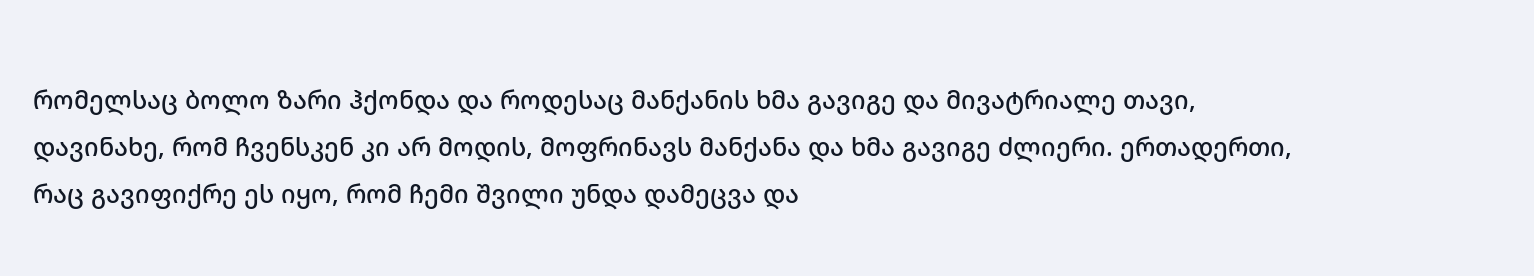რომელსაც ბოლო ზარი ჰქონდა და როდესაც მანქანის ხმა გავიგე და მივატრიალე თავი, დავინახე, რომ ჩვენსკენ კი არ მოდის, მოფრინავს მანქანა და ხმა გავიგე ძლიერი. ერთადერთი, რაც გავიფიქრე ეს იყო, რომ ჩემი შვილი უნდა დამეცვა და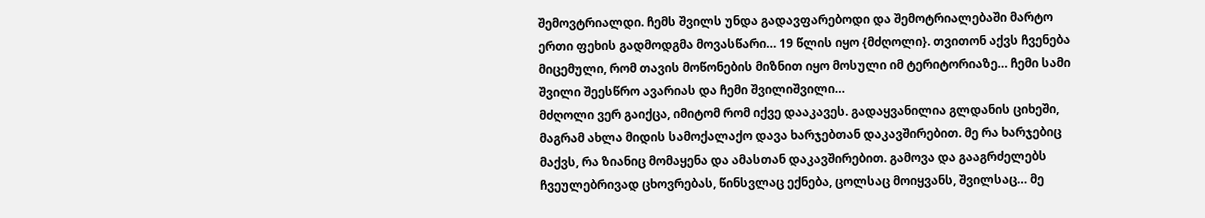შემოვტრიალდი. ჩემს შვილს უნდა გადავფარებოდი და შემოტრიალებაში მარტო ერთი ფეხის გადმოდგმა მოვასწარი… 19 წლის იყო {მძღოლი}. თვითონ აქვს ჩვენება მიცემული, რომ თავის მოწონების მიზნით იყო მოსული იმ ტერიტორიაზე… ჩემი სამი შვილი შეესწრო ავარიას და ჩემი შვილიშვილი…
მძღოლი ვერ გაიქცა, იმიტომ რომ იქვე დააკავეს. გადაყვანილია გლდანის ციხეში, მაგრამ ახლა მიდის სამოქალაქო დავა ხარჯებთან დაკავშირებით. მე რა ხარჯებიც მაქვს, რა ზიანიც მომაყენა და ამასთან დაკავშირებით. გამოვა და გააგრძელებს ჩვეულებრივად ცხოვრებას, წინსვლაც ექნება, ცოლსაც მოიყვანს, შვილსაც… მე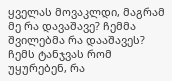ყველას მოვაკლდი, მაგრამ მე რა დავაშავე? ჩემმა შვილებმა რა დააშავეს? ჩემს ტანჯვას რომ უყურებენ, რა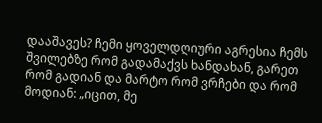დააშავეს? ჩემი ყოველდღიური აგრესია ჩემს შვილებზე რომ გადამაქვს ხანდახან, გარეთ რომ გადიან და მარტო რომ ვრჩები და რომ მოდიან: „იცით, მე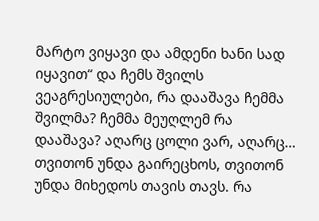მარტო ვიყავი და ამდენი ხანი სად იყავით“ და ჩემს შვილს ვეაგრესიულები, რა დააშავა ჩემმა შვილმა? ჩემმა მეუღლემ რა დააშავა? აღარც ცოლი ვარ, აღარც… თვითონ უნდა გაირეცხოს, თვითონ უნდა მიხედოს თავის თავს. რა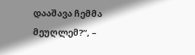დააშავა ჩემმა მეუღლემ?“, –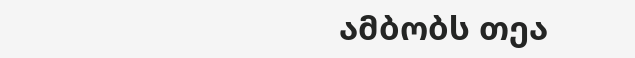ამბობს თეა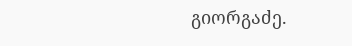გიორგაძე.